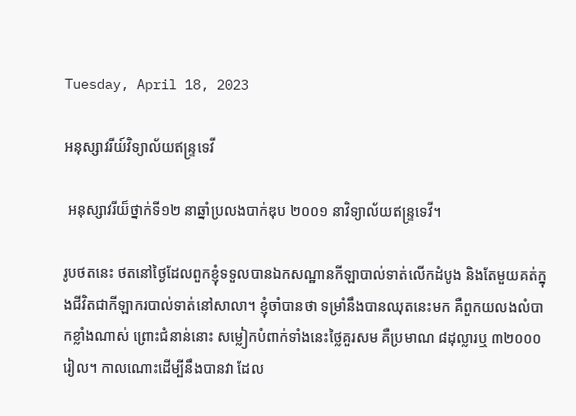Tuesday, April 18, 2023

អនុស្សាវរីយ៍វិទ្យាល័យឥន្ទ្រទេវី

 អនុស្សាវរីយ៏ថ្នាក់ទី១២ នាឆ្នាំប្រលងបាក់ឌុប ២០០១ នាវិទ្យាល័យឥន្ទ្រទេវី។

រូបថតនេះ ថតនៅថ្ងៃដែលពួកខ្ញុំទទួលបានឯកសណ្ឋានកីឡាបាល់ទាត់លើកដំបូង និងតែមួយគត់ក្នុងជីវិតជាកីឡាករបាល់ទាត់នៅសាលា។ ខ្ញុំចាំបានថា ទម្រាំនឹងបានឈុតនេះមក គឺពួកយលងលំបាកខ្លាំងណាស់ ព្រោះជំនាន់នោះ សម្លៀកបំពាក់ទាំងនេះថ្លៃគួរសម គឺប្រមាណ ៨ដុល្លារឬ ៣២០០០រៀល។ កាលណោះដើម្បីនឹងបានវា ដែល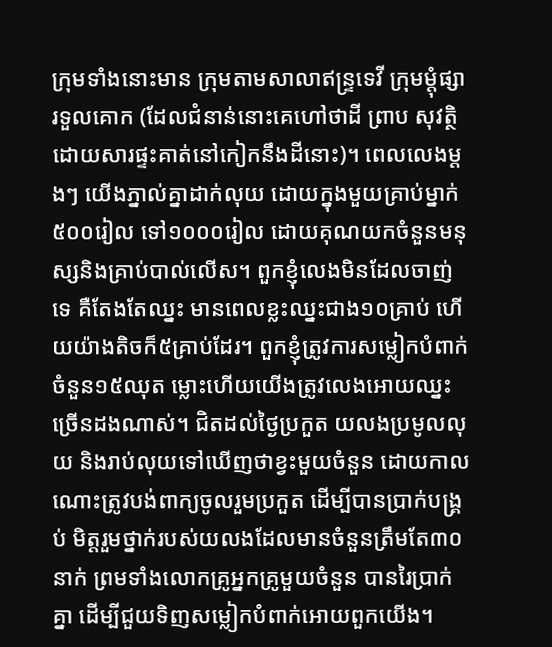ក្រុមទាំងនោះមាន ក្រុមតាមសាលាឥន្ទ្រទេវី ក្រុមម្តុំផ្សារទួលគោក (ដែលជំនាន់នោះគេហៅថាដី ព្រាប សុវត្ថិ ដោយសារផ្ទះគាត់នៅកៀកនឹងដីនោះ)។ ពេលលេងម្តងៗ យើងភ្នាល់គ្នាដាក់លុយ ដោយក្នុងមួយគ្រាប់ម្នាក់៥០០រៀល ទៅ១០០០រៀល ដោយគុណយកចំនួនមនុស្សនិងគ្រាប់បាល់លើស។ ពួកខ្ញុំលេងមិនដែលចាញ់ទេ គឺតែងតែឈ្នះ មានពេលខ្លះឈ្នះជាង១០គ្រាប់ ហើយយ៉ាងតិចក៏៥គ្រាប់ដែរ។ ពួកខ្ញុំត្រូវការសម្លៀកបំពាក់ចំនួន១៥ឈុត ម្លោះហើយយើងត្រូវលេងអោយឈ្នះច្រើនដងណាស់។ ជិតដល់ថ្ងៃប្រកួត យលងប្រមូលលុយ និងរាប់លុយទៅឃើញថាខ្វះមួយចំនួន ដោយកាលណោះត្រូវបង់ពាក្យចូលរួមប្រកួត ដើម្បីបានប្រាក់បង្គ្រប់ មិត្តរួមថ្នាក់របស់យលងដែលមានចំនួនត្រឹមតែ៣០នាក់ ព្រមទាំងលោកគ្រូអ្នកគ្រូមួយចំនួន បានរៃប្រាក់គ្នា ដើម្បីជួយទិញសម្លៀកបំពាក់អោយពួកយើង។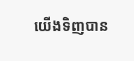យើងទិញបាន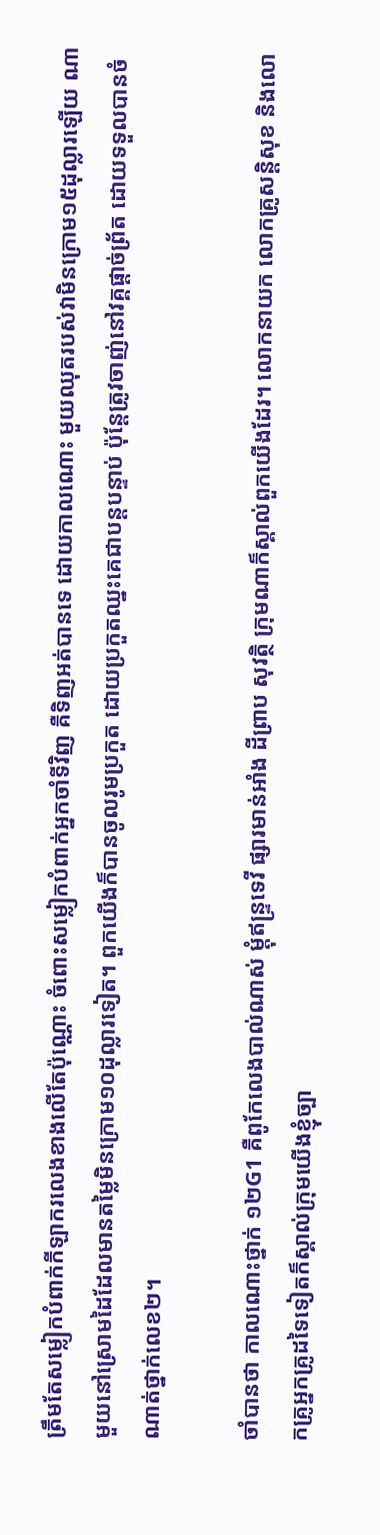ត្រឹមតែសម្លៀកបំពាក់កីឡាករលេងខាងលើតែប៉ុណ្ណោះ ចំពោះសម្លៀកបំពាក់អ្នកចាំទីវិញ គឺទិញអត់បានទេ ដោយកាលណោះ មួយឈុតរបស់វាមិនក្រោម១៥ដុល្លារឡើយ ណាមួយនៅស្រោមដៃដែលមានតម្លៃមិនក្រោម១០ដុល្លារទៀត។ ពួកយើងក៏បានចូលរូមប្រកួត ដោយប្រកួតឈ្នះគេជាបន្តបន្ទាប់ ប៉ុន្តែត្រូវចាញ់នៅវគ្គផ្តាច់ព្រ័ត ដោយទទួលបានចំណាត់ថ្នាក់លេខ២។

ចាំបានថា កាលណោះថ្នាក់ ១២G1 គឺពូកែលេងបាល់ណាស់ ម្តុំឥន្ទ្រទេវី ផ្សារមាន់អាំង ដីព្រាប សុវត្ថិ ក្រុមណាក៏ស្គាល់ពួកយើងដែរ។ លោកនាយក លោកគ្រូសន្តិសុខ និងលោកគ្រូអ្នកគ្រូដទៃទៀតក៏ស្គាល់ក្រុមយើងខ្ញុំច្បា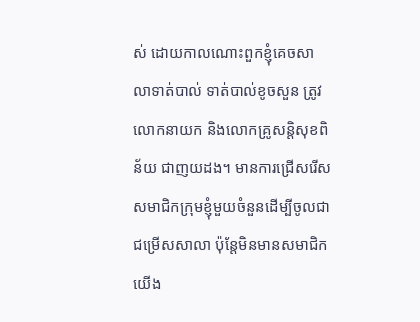ស់ ដោយកាលណោះពួកខ្ញុំគេចសាលាទាត់បាល់ ទាត់បាល់ខូចសួន ត្រូវលោកនាយក និងលោកគ្រូសន្តិសុខពិន័យ ជាញយដង។ មានការជ្រើសរើសសមាជិកក្រុមខ្ញុំមួយចំនួនដើម្បីចូលជាជម្រើសសាលា ប៉ុន្តែមិនមានសមាជិកយើង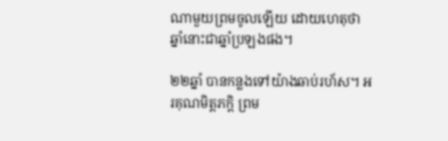ណាមួយព្រមចូលឡើយ ដោយហេតុថា ឆ្នាំនោះជាឆ្នាំប្រឡងផង។

២២ឆ្នាំ បានកន្លងទៅយ៉ាងឆាប់រហ័ស។ អរគុណមិត្តភក្តិ ព្រម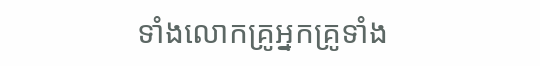ទាំងលោកគ្រូអ្នកគ្រូទាំង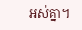អស់គ្នា។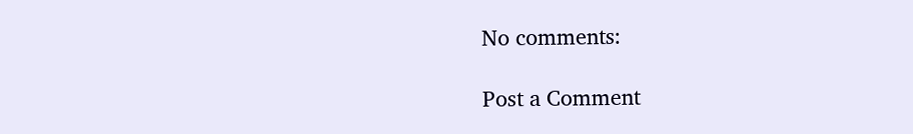No comments:

Post a Comment